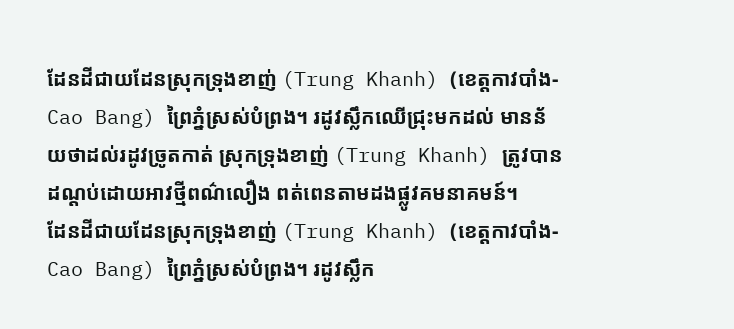ដែនដីជាយដែនស្រុកទ្រុងខាញ់ (Trung Khanh) (ខេត្តកាវបាំង- Cao Bang) ព្រៃភ្នំស្រស់បំព្រង។ រដូវស្លឹកឈើជ្រុះមកដល់ មានន័យថាដល់រដូវច្រូតកាត់ ស្រុកទ្រុងខាញ់ (Trung Khanh) ត្រូវបានដណ្តប់ដោយអាវថ្មីពណ៌លឿង ពត់ពេនតាមដងផ្លូវគមនាគមន៍។
ដែនដីជាយដែនស្រុកទ្រុងខាញ់ (Trung Khanh) (ខេត្តកាវបាំង- Cao Bang) ព្រៃភ្នំស្រស់បំព្រង។ រដូវស្លឹក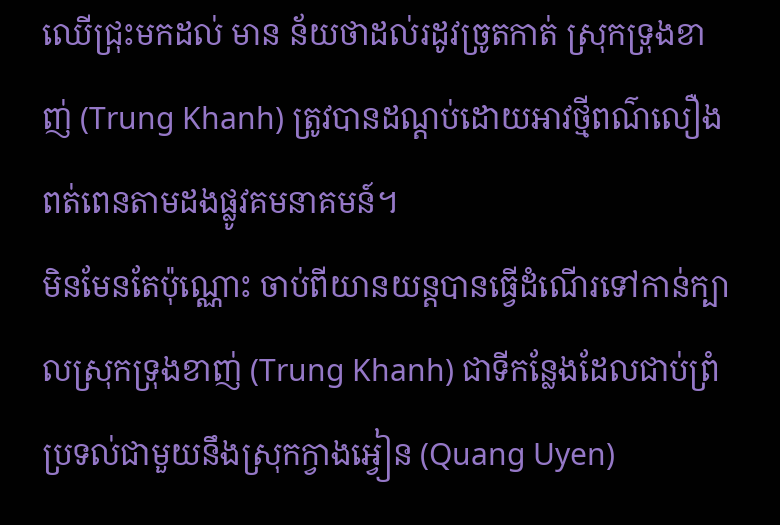ឈើជ្រុះមកដល់ មាន ន័យថាដល់រដូវច្រូតកាត់ ស្រុកទ្រុងខាញ់ (Trung Khanh) ត្រូវបានដណ្តប់ដោយអាវថ្មីពណ៌លឿង ពត់ពេនតាមដងផ្លូវគមនាគមន៍។
មិនមែនតែប៉ុណ្ណោះ ចាប់ពីយានយន្តបានធ្វើដំណើរទៅកាន់ក្បាលស្រុកទ្រុងខាញ់ (Trung Khanh) ជាទីកន្លែងដែលជាប់ព្រំប្រទល់ជាមួយនឹងស្រុកក្វាងអ្វៀន (Quang Uyen)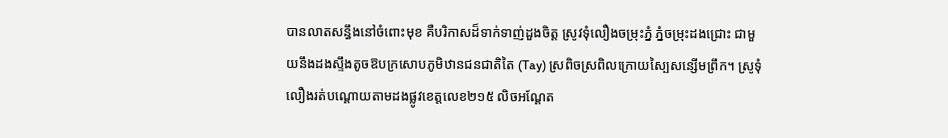បានលាតសន្ធឹងនៅចំពោះមុខ គឺបរិកាសដ៏ទាក់ទាញ់ដួងចិត្ត ស្រូវទុំលឿងចម្រុះភ្នំ ភ្នំចម្រុះដងជ្រោះ ជាមួយនឹងដងស្ទឹងតូចឱបក្រសោបភូមិឋានជនជាតិតៃ (Tay) ស្រពិចស្រពិលក្រោយស្បៃសន្សើមព្រឹក។ ស្រូទុំលឿងរត់បណ្តោយតាមដងផ្លូវខេត្តលេខ២១៥ លិចអណ្តែត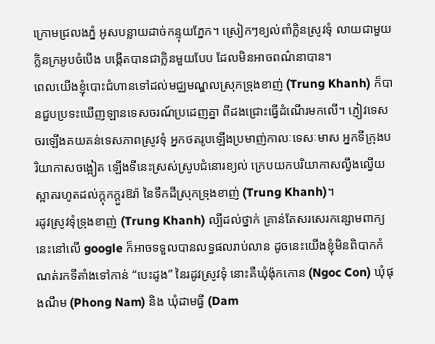ក្រោមជ្រលងភ្នំ អូសបន្លាយដាច់កន្ទុយភ្នែក។ ស្រៀកៗខ្យល់ពាំក្លិនស្រូវទុំ លាយជាមួយក្លិនក្រអូបចំបើង បង្កើតបានជាក្លិនមួយបែប ដែលមិនអាចពណ៌នាបាន។
ពេលយើងខ្ញុំបោះជំហានទៅដល់មជ្ឈមណ្ឌលស្រុកទ្រុងខាញ់ (Trung Khanh) ក៏បានជួបប្រទះឃើញឡានទេសចរណ៍ប្រដេញគ្នា ពីដងជ្រោះធ្វើដំណើរមកលើ។ ភ្ញៀវទេសចរឡើងគយគន់ទេសភាពស្រូវទុំ អ្នកថតរូបឡើងប្រមាញ់កាលៈទេសៈមាស អ្នកទីក្រុងបរិយាកាសចង្អៀត ឡើងទីនេះស្រស់ស្រូបជំនោរខ្យល់ ក្រេបយកបរិយាកាសល្វឹងល្វើយ ស្អាតរហូតដល់ក្តុកក្តួរឱរ៉ា នៃទឹកដីស្រុកទ្រុងខាញ់ (Trung Khanh)។
រដូវស្រូវទុំទ្រុងខាញ់ (Trung Khanh) ល្បីដល់ថ្នាក់ គ្រាន់តែសរសេរកន្សោមពាក្យនេះនៅលើ google ក៏អាចទទួលបានលទ្ធផលរាប់លាន ដូចនេះយើងខ្ញុំមិនពិបាកកំណត់រកទីតាំងទៅកាន់ “បេះដូង” នៃរដូវស្រូវទុំ នោះគឺឃុំង៉ុកកោន (Ngoc Con) ឃុំផុងណឹម (Phong Nam) និង ឃុំដាមធ្វី (Dam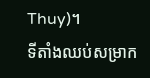Thuy)។
ទីតាំងឈប់សម្រាក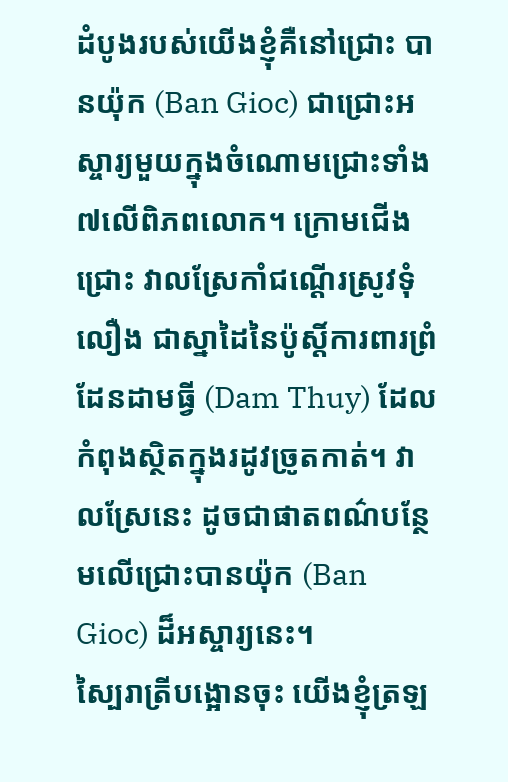ដំបូងរបស់យើងខ្ញុំគឺនៅជ្រោះ បានយ៉ុក (Ban Gioc) ជាជ្រោះអស្ចារ្យមួយក្នុងចំណោមជ្រោះទាំង៧លើពិភពលោក។ ក្រោមជើងជ្រោះ វាលស្រែកាំជណ្តើរស្រូវទុំលឿង ជាស្នាដៃនៃប៉ូស្តិ៍ការពារព្រំដែនដាមធ្វី (Dam Thuy) ដែលកំពុងស្ថិតក្នុងរដូវច្រូតកាត់។ វាលស្រែនេះ ដូចជាផាតពណ៌បន្ថែមលើជ្រោះបានយ៉ុក (Ban Gioc) ដ៏អស្ចារ្យនេះ។
ស្បៃរាត្រីបង្អោនចុះ យើងខ្ញុំត្រឡ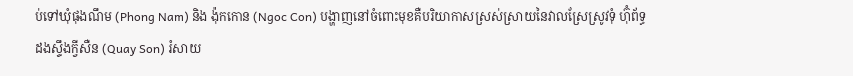ប់ទៅឃុំផុងណឹម (Phong Nam) និង ង៉ុកកោន (Ngoc Con) បង្ហាញនៅចំពោះមុខគឺបរិយាកាសស្រស់ស្រាយនៃវាលស្រែស្រូវទុំ ហ៊ុំព័ទ្ធដងស្ទឹងក្វីសឺន (Quay Son) រំសាយ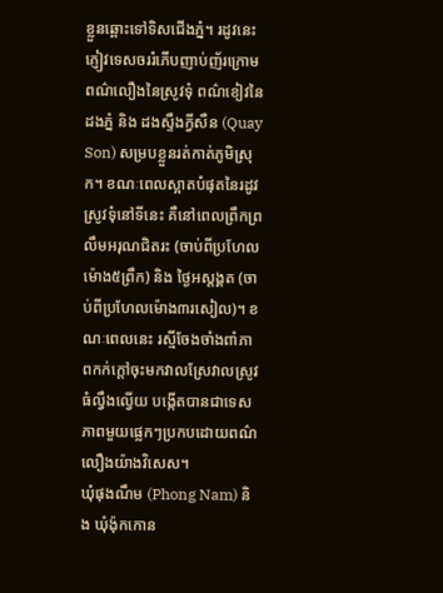ខ្លួនឆ្ពោះទៅទិសជើងភ្នំ។ រដូវនេះ ភ្ញៀវទេសចររំភើបញាប់ញ័រក្រោមពណ៌លឿងនៃស្រូវទុំ ពណ៌ខៀវនៃដងភ្នំ និង ដងស្ទឹងក្វីសឺន (Quay Son) សម្របខ្លួនរត់កាត់ភូមិស្រុក។ ខណៈពេលស្អាតបំផុតនៃរដូវស្រូវទុំនៅទីនេះ គឺនៅពេលព្រឹកព្រលឹមអរុណជិតរះ (ចាប់ពីប្រហែលម៉ោង៥ព្រឹក) និង ថ្ងៃអស្តង្គត (ចាប់ពីប្រហែលម៉ោង៣រសៀល)។ ខណៈពេលនេះ រស្មីចែងចាំងពាំភាពកក់ក្តៅចុះមកវាលស្រែវាលស្រូវធំល្វឹងល្វើយ បង្កើតបានជាទេសភាពមួយផ្លេកៗប្រកបដោយពណ៌លឿងយ៉ាងវិសេស។
ឃុំផុងណឹម (Phong Nam) និង ឃុំង៉ុកកោន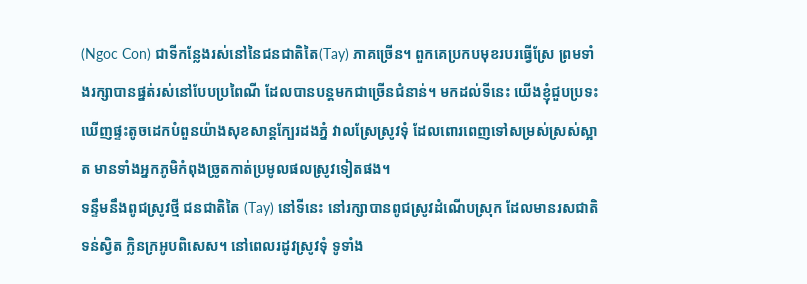(Ngoc Con) ជាទីកន្លែងរស់នៅនៃជនជាតិតៃ(Tay) ភាគច្រើន។ ពួកគេប្រកបមុខរបរធ្វើស្រែ ព្រមទាំងរក្សាបានផ្នត់រស់នៅបែបប្រពៃណី ដែលបានបន្តមកជាច្រើនជំនាន់។ មកដល់ទីនេះ យើងខ្ញុំជួបប្រទះឃើញផ្ទះតូចដេកបំពួនយ៉ាងសុខសាន្តក្បែរដងភ្នំ វាលស្រែស្រូវទុំ ដែលពោរពេញទៅសម្រស់ស្រស់ស្អាត មានទាំងអ្នកភូមិកំពុងច្រូតកាត់ប្រមូលផលស្រូវទៀតផង។
ទន្ទឹមនឹងពូជស្រូវថ្មី ជនជាតិតៃ (Tay) នៅទីនេះ នៅរក្សាបានពូជស្រូវដំណើបស្រុក ដែលមានរសជាតិទន់ស្វិត ក្លិនក្រអូបពិសេស។ នៅពេលរដូវស្រូវទុំ ទូទាំង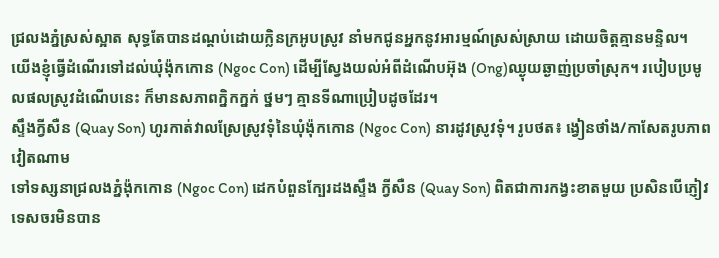ជ្រលងភ្នំស្រស់ស្អាត សុទ្ធតែបានដណ្តប់ដោយក្លិនក្រអូបស្រូវ នាំមកជូនអ្នកនូវអារម្មណ៍ស្រស់ស្រាយ ដោយចិត្តគ្មានមន្ទិល។
យើងខ្ញុំធ្វើដំណើរទៅដល់ឃុំង៉ុកកោន (Ngoc Con) ដើម្បីស្វែងយល់អំពីដំណើបអ៊ុង (Ong)ឈ្ងុយឆ្ងាញ់ប្រចាំស្រុក។ របៀបប្រមូលផលស្រូវដំណើបនេះ ក៏មានសភាពក្និកក្នក់ ថ្នមៗ គ្មានទីណាប្រៀបដូចដែរ។
ស្ទឹងក្វីសឺន (Quay Son) ហូរកាត់វាលស្រែស្រូវទុំនៃឃុំង៉ុកកោន (Ngoc Con) នារដូវស្រូវទុំ។ រូបថត៖ ង្វៀនថាំង/កាសែតរូបភាពវៀតណាម
ទៅទស្សនាជ្រលងភ្នំង៉ុកកោន (Ngoc Con) ដេកបំពួនក្បែរដងស្ទឹង ក្វីសឺន (Quay Son) ពិតជាការកង្វះខាតមួយ ប្រសិនបើភ្ញៀវទេសចរមិនបាន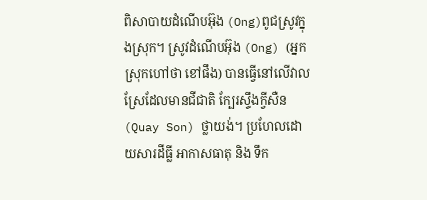ពិសាបាយដំណើបអ៊ុង (Ong)ពូជស្រូវក្នុងស្រុក។ ស្រូវដំណើបអ៊ុង (Ong) (អ្នកស្រុកហៅថា ខៅផឹង) បានធ្វើនៅលើវាលស្រែដែលមានជីជាតិ ក្បែរស្ទឹងក្វីសឺន (Quay Son) ថ្លាយង់។ ប្រហែលដោយសារដីធ្លី អាកាសធាតុ និង ទឹក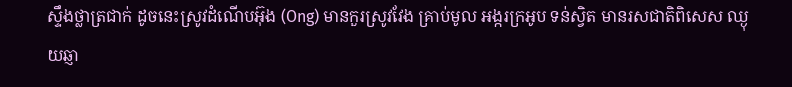ស្ទឹងថ្លាត្រជាក់ ដូចនេះស្រូវដំណើបអ៊ុង (Ong) មានកួរស្រូវវែង គ្រាប់មូល អង្ករក្រអូប ទន់ស្វិត មានរសជាតិពិសេស ឈ្ងុយឆ្ញា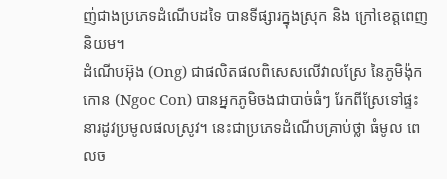ញ់ជាងប្រភេទដំណើបដទៃ បានទីផ្សារក្នុងស្រុក និង ក្រៅខេត្តពេញនិយម។
ដំណើបអ៊ុង (Ong) ជាផលិតផលពិសេសលើវាលស្រែ នៃភូមិង៉ុកកោន (Ngoc Con) បានអ្នកភូមិចងជាបាច់ធំៗ រែកពីស្រែទៅផ្ទះនារដូវប្រមូលផលស្រូវ។ នេះជាប្រភេទដំណើបគ្រាប់ថ្លា ធំមូល ពេលច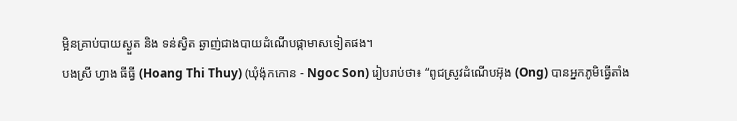ម្អិនគ្រាប់បាយស្ងួត និង ទន់ស្វិត ឆ្ងាញ់ជាងបាយដំណើបផ្កាមាសទៀតផង។
បងស្រី ហ្វាង ធីធ្វី (Hoang Thi Thuy) (ឃុំង៉ុកកោន - Ngoc Son) រៀបរាប់ថា៖ “ពូជស្រូវដំណើបអ៊ុង (Ong) បានអ្នកភូមិធ្វើតាំង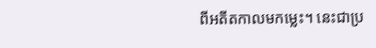ពីអតីតកាលមកម្លេះ។ នេះជាប្រ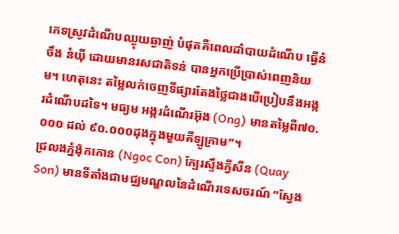ភេទស្រូវដំណើបឈ្ងុយឆ្ងាញ់ បំផុតគឺពេលដាំបាយដំណើប ធ្វើនំចឹង នំយ៉ី ដោយមានរសជាតិទន់ បានអ្នកប្រើប្រាស់ពេញនិយម។ ហេតុនេះ តម្លៃលក់ចេញទីផ្សារតែងថ្លៃជាងបើប្រៀបនឹងអង្ករដំណើបដទៃ។ មធ្យម អង្ករដំណើរអ៊ុង (Ong) មានតម្លៃពី៧០.០០០ ដល់ ៩០.០០០ដុងក្នុងមួយគីឡូក្រាម”។
ជ្រលងភ្នំង៉ុកកោន (Ngoc Con) ក្បែរស្ទឹងក្វីសឺន (Quay Son) មានទីតាំងជាមជ្ឈមណ្ឌលនៃដំណើរទេសចរណ៍ “ស្វែង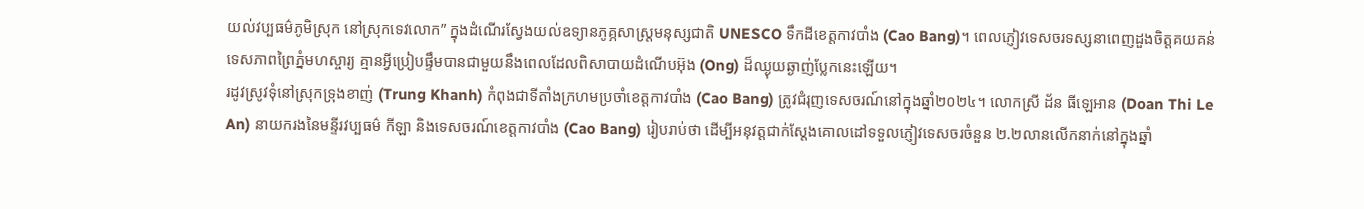យល់វប្បធម៌ភូមិស្រុក នៅស្រុកទេវលោក” ក្នុងដំណើរស្វែងយល់ឧទ្យានភូគ្ភសាស្រ្តមនុស្សជាតិ UNESCO ទឹកដីខេត្តកាវបាំង (Cao Bang)។ ពេលភ្ញៀវទេសចរទស្សនាពេញដួងចិត្តគយគន់ទេសភាពព្រៃភ្នំមហស្ចារ្យ គ្មានអ្វីប្រៀបផ្ទឹមបានជាមួយនឹងពេលដែលពិសាបាយដំណើបអ៊ុង (Ong) ដ៏ឈ្ងុយឆ្ងាញ់ប្លែកនេះឡើយ។
រដូវស្រូវទុំនៅស្រុកទ្រុងខាញ់ (Trung Khanh) កំពុងជាទីតាំងក្រហមប្រចាំខេត្តកាវបាំង (Cao Bang) ត្រូវជំរុញទេសចរណ៍នៅក្នុងឆ្នាំ២០២៤។ លោកស្រី ដ័ន ធីឡេអាន (Doan Thi Le An) នាយករងនៃមន្ទីរវប្បធម៌ កីឡា និងទេសចរណ៍ខេត្តកាវបាំង (Cao Bang) រៀបរាប់ថា ដើម្បីអនុវត្តជាក់ស្តែងគោលដៅទទួលភ្ញៀវទេសចរចំនួន ២.២លានលើកនាក់នៅក្នុងឆ្នាំ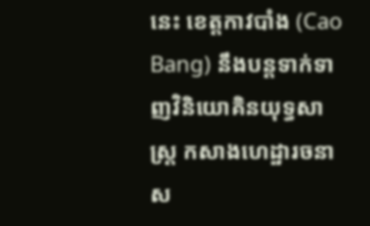នេះ ខេត្តកាវបាំង (Cao Bang) នឹងបន្តទាក់ទាញវិនិយោគិនយុទ្ធសាស្រ្ត កសាងហេដ្ឋារចនាស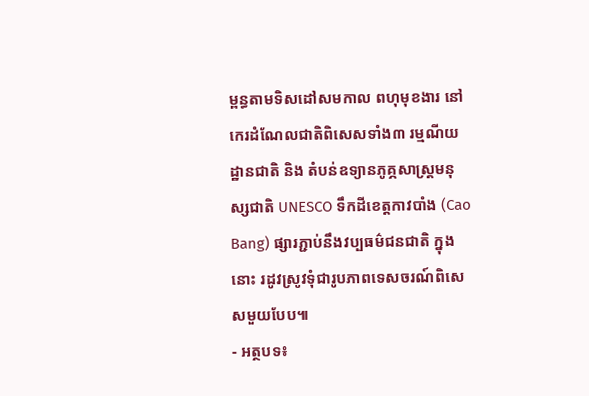ម្ពន្ធតាមទិសដៅសមកាល ពហុមុខងារ នៅកេរដំណែលជាតិពិសេសទាំង៣ រម្មណីយដ្ឋានជាតិ និង តំបន់ឧទ្យានភូគ្ភសាស្រ្តមនុស្សជាតិ UNESCO ទឹកដីខេត្តកាវបាំង (Cao Bang) ផ្សារភ្ជាប់នឹងវប្បធម៌ជនជាតិ ក្នុងនោះ រដូវស្រូវទុំជារូបភាពទេសចរណ៍ពិសេសមួយបែប៕
- អត្ថបទ៖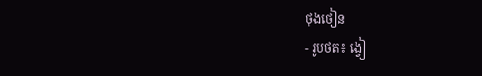ថុងថៀន
- រូបថត៖ ង្វៀ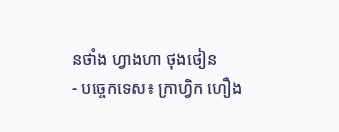នថាំង ហ្វាងហា ថុងថៀន
- បច្ចេកទេស៖ ក្រាហ្វិក ហឿង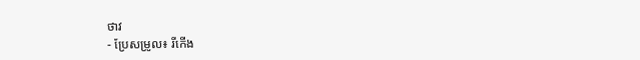ថាវ
- ប្រែសម្រូល៖ រីកើង